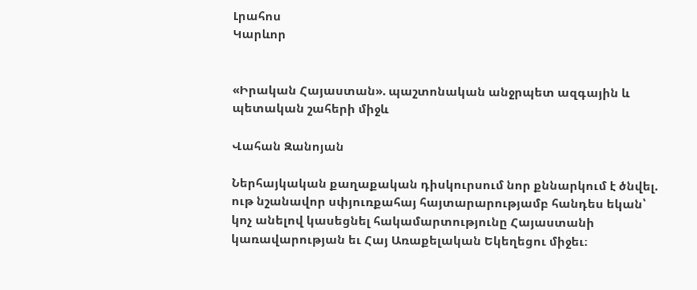Լրահոս
Կարևոր


«Իրական Հայաստան». պաշտոնական անջրպետ ազգային և պետական շահերի միջև

Վահան Զանոյան

Ներհայկական քաղաքական դիսկուրսում նոր քննարկում է ծնվել. ութ նշանավոր սփյուռքահայ հայտարարությամբ հանդես եկան՝ կոչ անելով կասեցնել հակամարտությունը Հայաստանի կառավարության եւ Հայ Առաքելական Եկեղեցու միջեւ։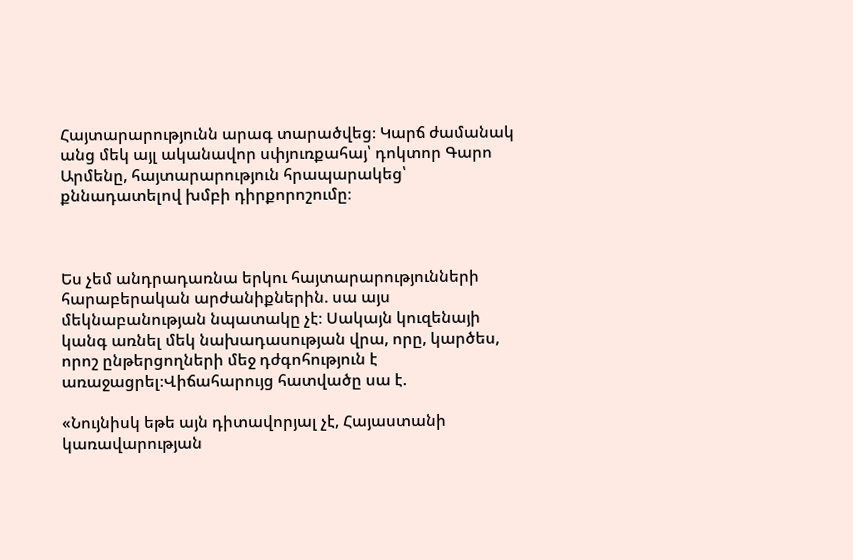Հայտարարությունն արագ տարածվեց։ Կարճ ժամանակ անց մեկ այլ ականավոր սփյուռքահայ՝ դոկտոր Գարո Արմենը, հայտարարություն հրապարակեց՝ քննադատելով խմբի դիրքորոշումը։



Ես չեմ անդրադառնա երկու հայտարարությունների հարաբերական արժանիքներին. սա այս մեկնաբանության նպատակը չէ։ Սակայն կուզենայի կանգ առնել մեկ նախադասության վրա, որը, կարծես, որոշ ընթերցողների մեջ դժգոհություն է առաջացրել։Վիճահարույց հատվածը սա է.

«Նույնիսկ եթե այն դիտավորյալ չէ, Հայաստանի կառավարության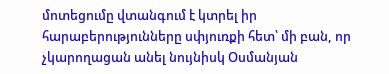մոտեցումը վտանգում է կտրել իր հարաբերությունները սփյուռքի հետ՝ մի բան, որ չկարողացան անել նույնիսկ Օսմանյան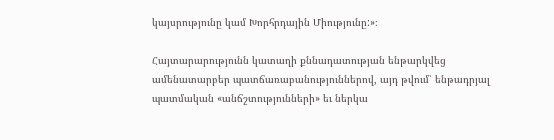կայսրությունը կամ Խորհրդային Միությունը:»։

Հայտարարությունն կատաղի քննադատության ենթարկվեց ամենատարբեր պատճառաբանություններով, այդ թվում՝ ենթադրյալ պատմական «անճշտությունների» եւ ներկա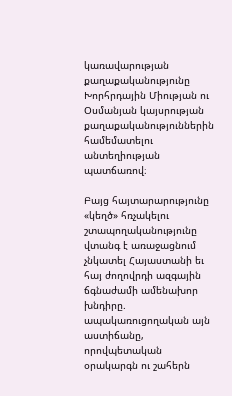կառավարության քաղաքականությունը Խորհրդային Միության ու Օսմանյան կայսրության քաղաքականություններին համեմատելու անտեղիության պատճառով։

Բայց հայտարարությունը «կեղծ» հռչակելու շտապողականությունը վտանգ է առաջացնում չնկատել Հայաստանի եւ հայ ժողովրդի ազգային ճգնաժամի ամենախոր խնդիրը. ապակառուցողական այն աստիճանը, որովպետական օրակարգն ու շահերն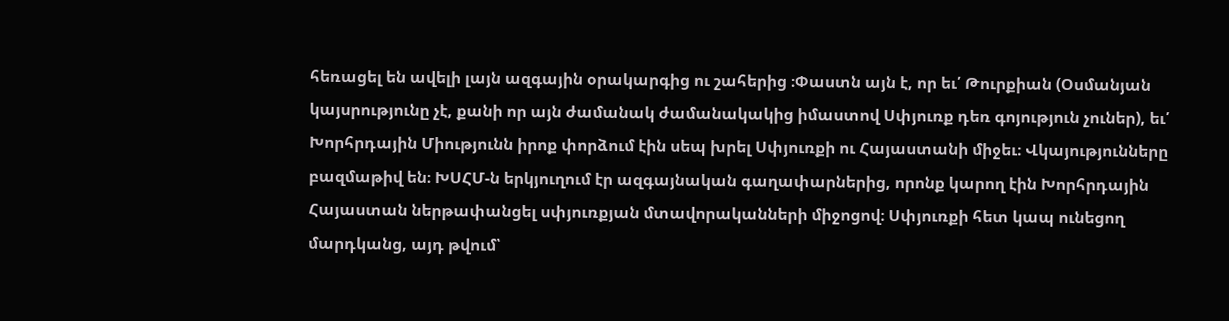հեռացել են ավելի լայն ազգային օրակարգից ու շահերից ։Փաստն այն է, որ եւ՛ Թուրքիան (Օսմանյան կայսրությունը չէ, քանի որ այն ժամանակ ժամանակակից իմաստով Սփյուռք դեռ գոյություն չուներ), եւ՛ Խորհրդային Միությունն իրոք փորձում էին սեպ խրել Սփյուռքի ու Հայաստանի միջեւ։ Վկայությունները բազմաթիվ են։ ԽՍՀՄ-ն երկյուղում էր ազգայնական գաղափարներից, որոնք կարող էին Խորհրդային Հայաստան ներթափանցել սփյուռքյան մտավորականների միջոցով։ Սփյուռքի հետ կապ ունեցող մարդկանց, այդ թվում՝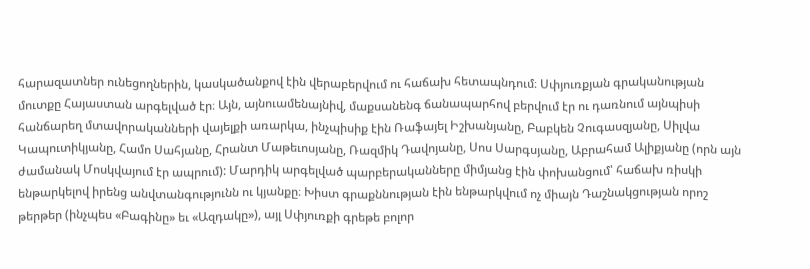հարազատներ ունեցողներին, կասկածանքով էին վերաբերվում ու հաճախ հետապնդում։ Սփյուռքյան գրականության մուտքը Հայաստան արգելված էր։ Այն, այնուամենայնիվ, մաքսանենգ ճանապարհով բերվում էր ու դառնում այնպիսի հանճարեղ մտավորականների վայելքի առարկա, ինչպիսիք էին Ռաֆայել Իշխանյանը, Բաբկեն Չուգասզյանը, Սիլվա Կապուտիկյանը, Համո Սահյանը, Հրանտ Մաթեւոսյանը, Ռազմիկ Դավոյանը, Սոս Սարգսյանը, Աբրահամ Ալիքյանը (որն այն ժամանակ Մոսկվայում էր ապրում): Մարդիկ արգելված պարբերականները միմյանց էին փոխանցում՝ հաճախ ռիսկի ենթարկելով իրենց անվտանգությունն ու կյանքը։ Խիստ գրաքննության էին ենթարկվում ոչ միայն Դաշնակցության որոշ թերթեր (ինչպես «Բագինը» եւ «Ազդակը»), այլ Սփյուռքի գրեթե բոլոր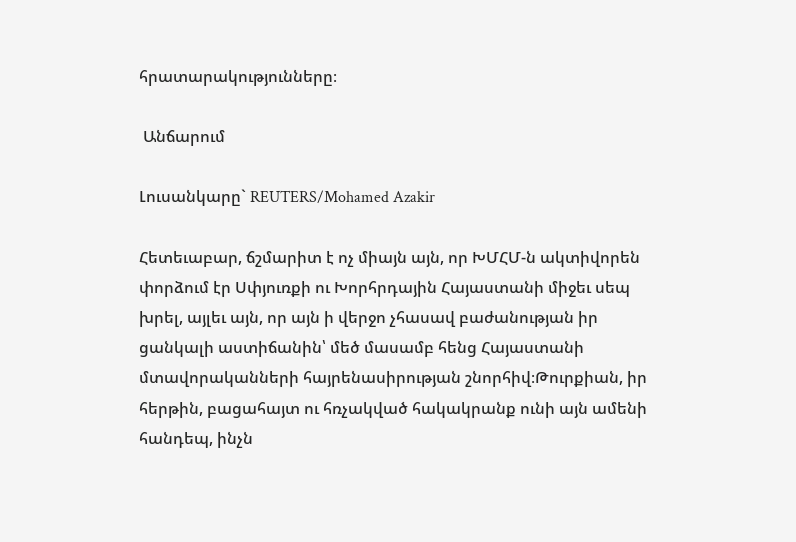հրատարակությունները։

 Անճարում

Լուսանկարը` REUTERS/Mohamed Azakir

Հետեւաբար, ճշմարիտ է ոչ միայն այն, որ ԽՄՀՄ-ն ակտիվորեն փորձում էր Սփյուռքի ու Խորհրդային Հայաստանի միջեւ սեպ խրել, այլեւ այն, որ այն ի վերջո չհասավ բաժանության իր ցանկալի աստիճանին՝ մեծ մասամբ հենց Հայաստանի մտավորականների հայրենասիրության շնորհիվ։Թուրքիան, իր հերթին, բացահայտ ու հռչակված հակակրանք ունի այն ամենի հանդեպ, ինչն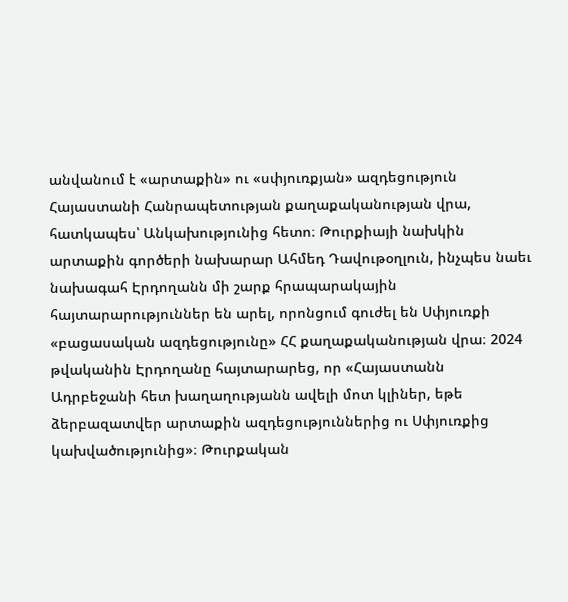անվանում է «արտաքին» ու «սփյուռքյան» ազդեցություն Հայաստանի Հանրապետության քաղաքականության վրա, հատկապես՝ Անկախությունից հետո։ Թուրքիայի նախկին արտաքին գործերի նախարար Ահմեդ Դավութօղլուն, ինչպես նաեւ նախագահ Էրդողանն մի շարք հրապարակային հայտարարություններ են արել, որոնցում գուժել են Սփյուռքի «բացասական ազդեցությունը» ՀՀ քաղաքականության վրա։ 2024 թվականին Էրդողանը հայտարարեց, որ «Հայաստանն Ադրբեջանի հետ խաղաղությանն ավելի մոտ կլիներ, եթե ձերբազատվեր արտաքին ազդեցություններից ու Սփյուռքից կախվածությունից»։ Թուրքական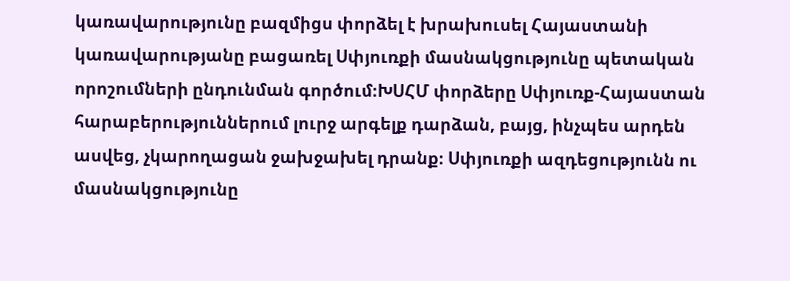կառավարությունը բազմիցս փորձել է խրախուսել Հայաստանի կառավարությանը բացառել Սփյուռքի մասնակցությունը պետական որոշումների ընդունման գործում։ԽՍՀՄ փորձերը Սփյուռք-Հայաստան հարաբերություններում լուրջ արգելք դարձան, բայց, ինչպես արդեն ասվեց, չկարողացան ջախջախել դրանք։ Սփյուռքի ազդեցությունն ու մասնակցությունը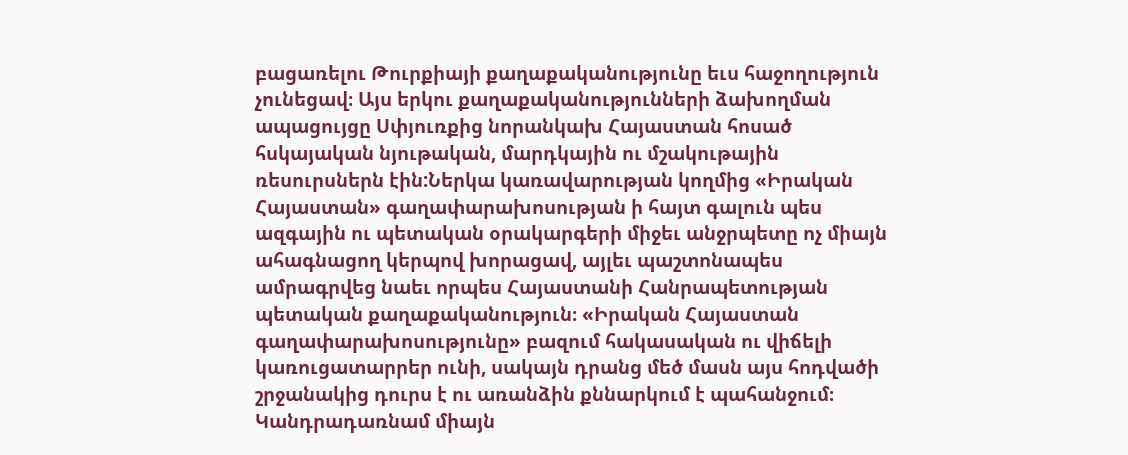բացառելու Թուրքիայի քաղաքականությունը եւս հաջողություն չունեցավ։ Այս երկու քաղաքականությունների ձախողման ապացույցը Սփյուռքից նորանկախ Հայաստան հոսած հսկայական նյութական, մարդկային ու մշակութային ռեսուրսներն էին:Ներկա կառավարության կողմից «Իրական Հայաստան» գաղափարախոսության ի հայտ գալուն պես ազգային ու պետական օրակարգերի միջեւ անջրպետը ոչ միայն ահագնացող կերպով խորացավ, այլեւ պաշտոնապես ամրագրվեց նաեւ որպես Հայաստանի Հանրապետության պետական քաղաքականություն։ «Իրական Հայաստան գաղափարախոսությունը» բազում հակասական ու վիճելի կառուցատարրեր ունի, սակայն դրանց մեծ մասն այս հոդվածի շրջանակից դուրս է ու առանձին քննարկում է պահանջում։ Կանդրադառնամ միայն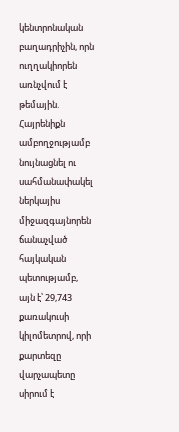կենտրոնական բաղադրիչին, որն ուղղակիորեն առնչվում է թեմային. Հայրենիքն ամբողջությամբ նույնացնել ու սահմանափակել ներկայիս միջազգայնորեն ճանաչված հայկական պետությամբ, այն է՝ 29,743 քառակուսի կիլոմետրով, որի քարտեզը վարչապետը սիրում է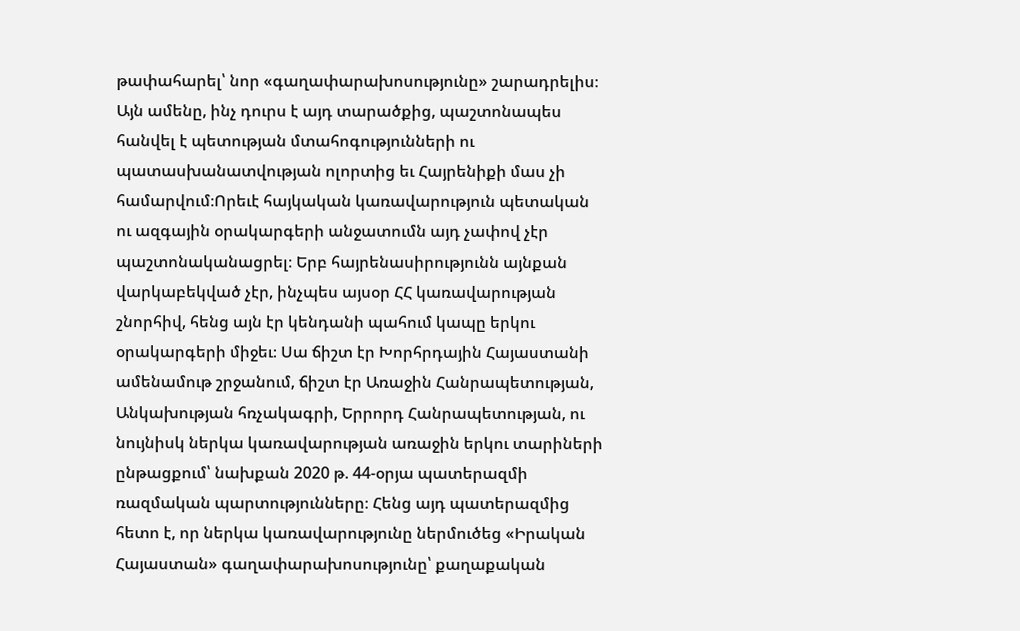թափահարել՝ նոր «գաղափարախոսությունը» շարադրելիս։ Այն ամենը, ինչ դուրս է այդ տարածքից, պաշտոնապես հանվել է պետության մտահոգությունների ու պատասխանատվության ոլորտից եւ Հայրենիքի մաս չի համարվում։Որեւէ հայկական կառավարություն պետական ու ազգային օրակարգերի անջատումն այդ չափով չէր պաշտոնականացրել։ Երբ հայրենասիրությունն այնքան վարկաբեկված չէր, ինչպես այսօր ՀՀ կառավարության շնորհիվ, հենց այն էր կենդանի պահում կապը երկու օրակարգերի միջեւ։ Սա ճիշտ էր Խորհրդային Հայաստանի ամենամութ շրջանում, ճիշտ էր Առաջին Հանրապետության, Անկախության հռչակագրի, Երրորդ Հանրապետության, ու նույնիսկ ներկա կառավարության առաջին երկու տարիների ընթացքում՝ նախքան 2020 թ. 44-օրյա պատերազմի ռազմական պարտությունները։ Հենց այդ պատերազմից հետո է, որ ներկա կառավարությունը ներմուծեց «Իրական Հայաստան» գաղափարախոսությունը՝ քաղաքական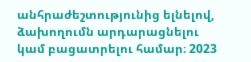անհրաժեշտությունից ելնելով, ձախողումն արդարացնելու կամ բացատրելու համար։ 2023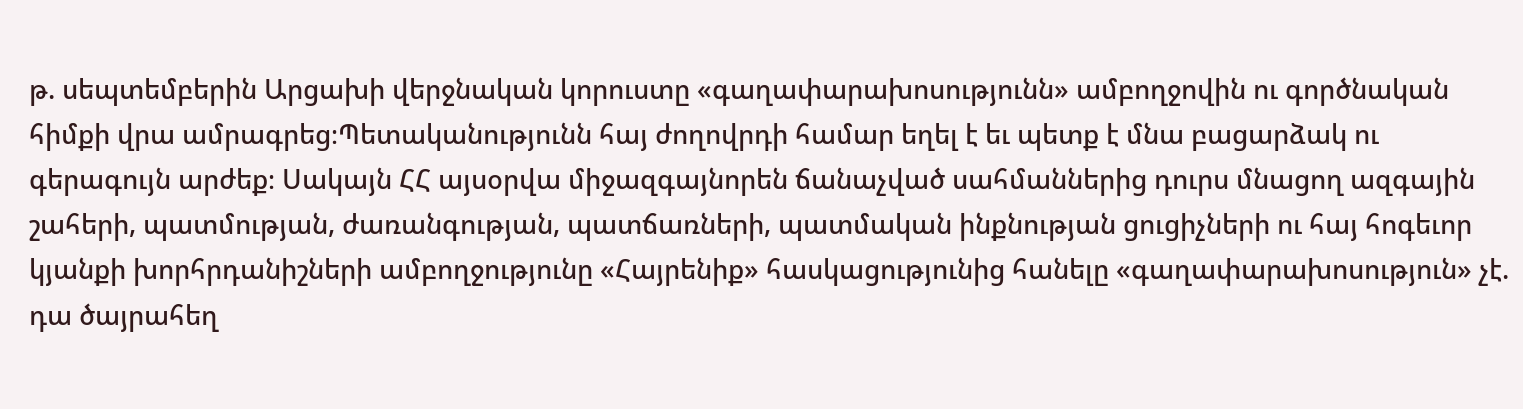թ. սեպտեմբերին Արցախի վերջնական կորուստը «գաղափարախոսությունն» ամբողջովին ու գործնական հիմքի վրա ամրագրեց։Պետականությունն հայ ժողովրդի համար եղել է եւ պետք է մնա բացարձակ ու գերագույն արժեք։ Սակայն ՀՀ այսօրվա միջազգայնորեն ճանաչված սահմաններից դուրս մնացող ազգային շահերի, պատմության, ժառանգության, պատճառների, պատմական ինքնության ցուցիչների ու հայ հոգեւոր կյանքի խորհրդանիշների ամբողջությունը «Հայրենիք» հասկացությունից հանելը «գաղափարախոսություն» չէ. դա ծայրահեղ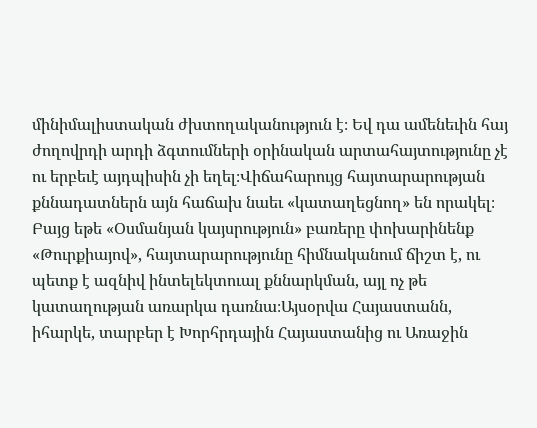մինիմալիստական ժխտողականություն է։ Եվ դա ամենեւին հայ ժողովրդի արդի ձգտումների օրինական արտահայտությունը չէ ու երբեւէ այդպիսին չի եղել։Վիճահարույց հայտարարության քննադատներն այն հաճախ նաեւ «կատաղեցնող» են որակել։ Բայց եթե «Օսմանյան կայսրություն» բառերը փոխարինենք «Թուրքիայով», հայտարարությունը հիմնականում ճիշտ է, ու պետք է ազնիվ ինտելեկտուալ քննարկման, այլ ոչ թե կատաղության առարկա դառնա։Այսօրվա Հայաստանն, իհարկե, տարբեր է Խորհրդային Հայաստանից ու Առաջին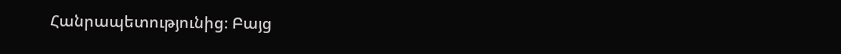Հանրապետությունից։ Բայց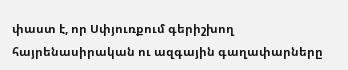փաստ է, որ Սփյուռքում գերիշխող հայրենասիրական ու ազգային գաղափարները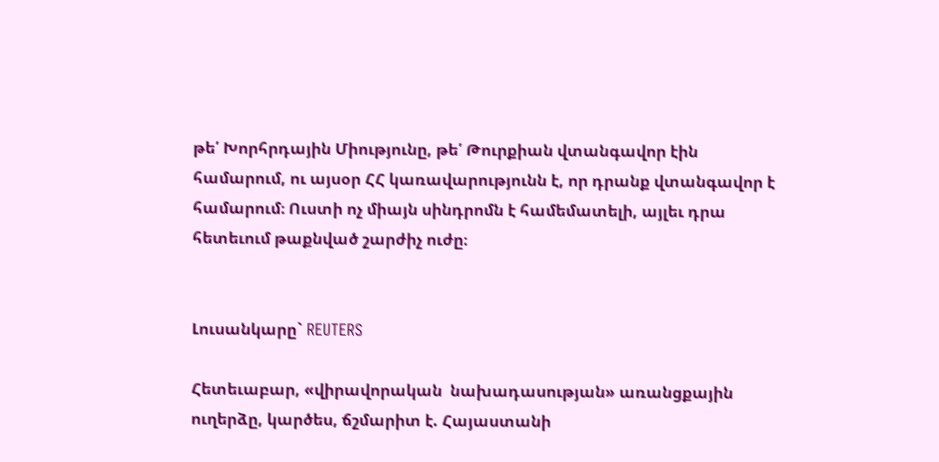թե՛ Խորհրդային Միությունը, թե՛ Թուրքիան վտանգավոր էին համարում, ու այսօր ՀՀ կառավարությունն է, որ դրանք վտանգավոր է համարում։ Ուստի ոչ միայն սինդրոմն է համեմատելի, այլեւ դրա հետեւում թաքնված շարժիչ ուժը։


Լուսանկարը` REUTERS

Հետեւաբար, «վիրավորական  նախադասության» առանցքային ուղերձը, կարծես, ճշմարիտ է. Հայաստանի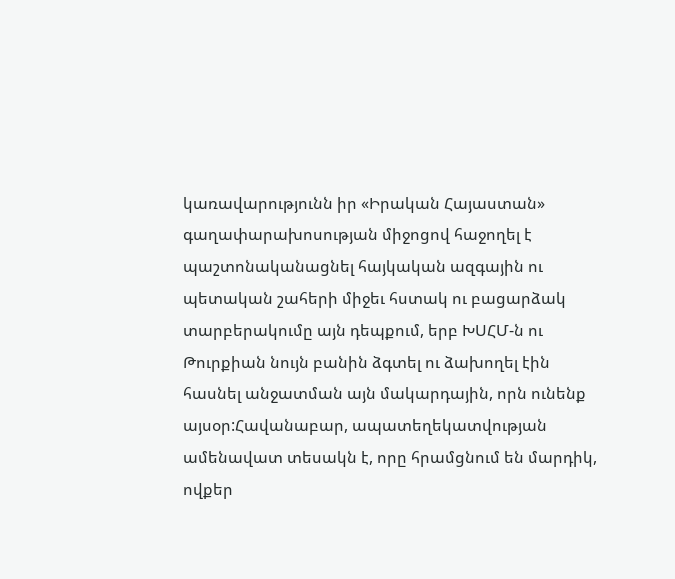կառավարությունն իր «Իրական Հայաստան» գաղափարախոսության միջոցով հաջողել է պաշտոնականացնել հայկական ազգային ու պետական շահերի միջեւ հստակ ու բացարձակ տարբերակումը այն դեպքում, երբ ԽՍՀՄ-ն ու Թուրքիան նույն բանին ձգտել ու ձախողել էին հասնել անջատման այն մակարդային, որն ունենք այսօր:Հավանաբար, ապատեղեկատվության ամենավատ տեսակն է, որը հրամցնում են մարդիկ, ովքեր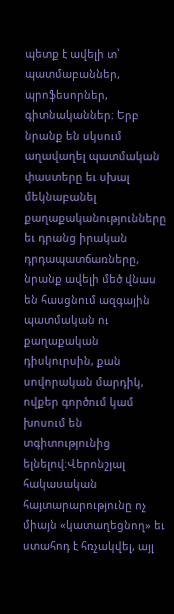պետք է ավելի տ՝ պատմաբաններ, պրոֆեսորներ, գիտնականներ։ Երբ նրանք են սկսում աղավաղել պատմական փաստերը եւ սխալ մեկնաբանել քաղաքականությունները եւ դրանց իրական դրդապատճառները, նրանք ավելի մեծ վնաս են հասցնում ազգային պատմական ու քաղաքական դիսկուրսին, քան սովորական մարդիկ, ովքեր գործում կամ խոսում են տգիտությունից ելնելով։Վերոնշյալ հակասական հայտարարությունը ոչ միայն «կատաղեցնող» եւ ստահոդ է հռչակվել, այլ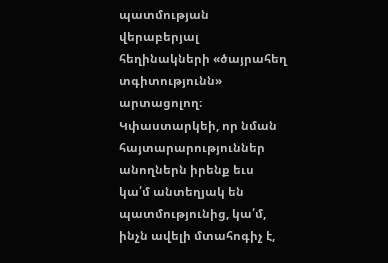պատմության վերաբերյալ հեղինակների «ծայրահեղ տգիտությունն» արտացոլող։ Կփաստարկեի, որ նման հայտարարություններ անողներն իրենք եւս կա՛մ անտեղյակ են պատմությունից, կա՛մ, ինչն ավելի մտահոգիչ է,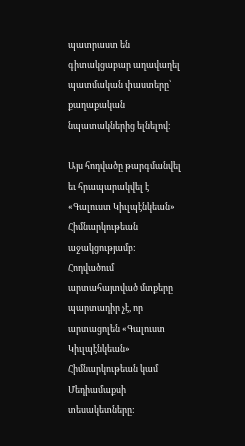պատրաստ են գիտակցաբար աղավաղել պատմական փաստերը՝ քաղաքական նպատակներից ելնելով։

Այս հոդվածը թարգմանվել եւ հրապարակվել է «Գալուստ Կիւլպէնկեան» Հիմնարկութեան աջակցությամբ: Հոդվածում արտահայտված մտքերը պարտադիր չէ, որ արտացոլեն «Գալուստ Կիւլպէնկեան» Հիմնարկութեան կամ Մեդիամաքսի տեսակետները: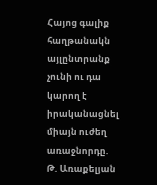Հայոց գալիք հաղթանակն այլընտրանք չունի ու դա կարող է իրականացնել միայն ուժեղ առաջնորդը. Թ. Առաքելյան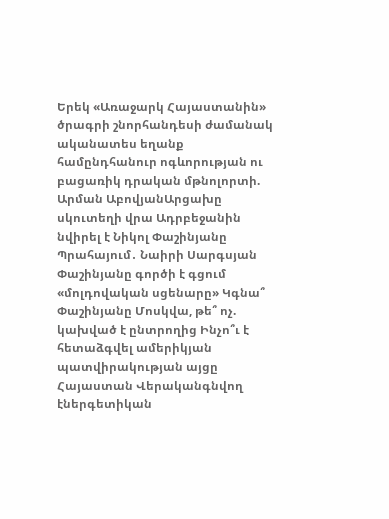Երեկ «Առաջարկ Հայաստանին» ծրագրի շնորհանդեսի ժամանակ ականատես եղանք համընդհանուր ոգևորության ու բացառիկ դրական մթնոլորտի. Արման ԱբովյանԱրցախը սկուտեղի վրա Ադրբեջանին նվիրել է Նիկոլ Փաշինյանը Պրահայում․ Նաիրի Սարգսյան Փաշինյանը գործի է գցում «մոլդովական սցենարը» Կգնա՞ Փաշինյանը Մոսկվա, թե՞ ոչ. կախված է ընտրողից Ինչո՞ւ է հետաձգվել ամերիկյան պատվիրակության այցը Հայաստան Վերականգնվող էներգետիկան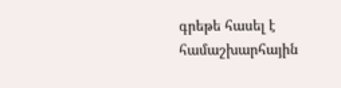գրեթե հասել է համաշխարհային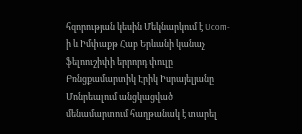հզորության կեսին Մեկնարկում է Ucom-ի և Իմփաքթ Հաբ Երևանի կանաչ ֆելոուշիփի երրորդ փուլը Բռնցքամարտիկ Էրիկ Իսրայելյանը Մոնրեալում անցկացված մենամարտում հաղթանակ է տարել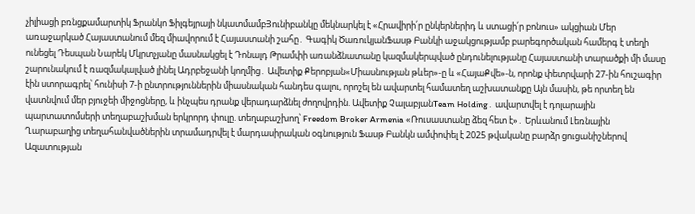չիլիացի բռնցքամարտիկ Ֆրանկո Ֆիլգեյրայի նկատմամբՅունիբանկը մեկնարկել է «Հրավիրի՛ր ընկերներիդ և ստացի՛ր բոնուս» ակցիան Մեր առաջարկած Հայաստանում մեզ միավորում է Հայաստանի շահը․ Գագիկ ԾառուկյանՖասթ Բանկի աջակցությամբ բարեգործական համերգ է տեղի ունեցել Դեսպան Նարեկ Մկրտչյանը մասնակցել է Դոնալդ Թրամփի առանձնատանը կազմակերպված ընդունելությանը Հայաստանի տարածքի մի մասը շարունակում է ռազմակալված լինել Ադրբեջանի կողմից․ Ավետիք Քերոբյան«Միասնության թևեր»-ը և «ՀայաՔվե»-ն, որոնք փետրվարի 27-ին հուշագիր էին ստորագրել՝ հունիսի 7-ի ընտրություններին միասնական հանդես գալու, որոշել են ավարտել համատեղ աշխատանքը Այն մասին, թե որտեղ են վատնվում մեր բյուջեի միջոցները, և ինչպես դրանք վերադարձնել ժողովրդին. Ավետիք ՉալաբյանTeam Holding․ ավարտվել է դոլարային պարտատոմսերի տեղաբաշխման երկրորդ փուլը. տեղաբաշխող՝ Freedom Broker Armenia «Ռուսաստանը ձեզ հետ է»․ Երևանում Լեռնային Ղարաբաղից տեղահանվածներին տրամադրվել է մարդասիրական օգնություն Ֆասթ Բանկն ամփոփել է 2025 թվականը բարձր ցուցանիշներով Ազատության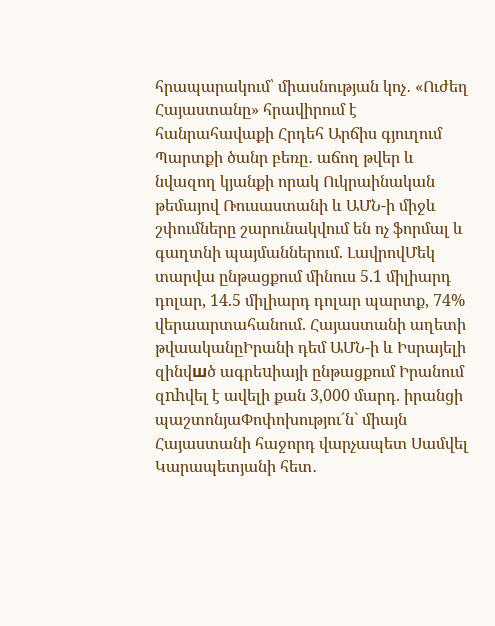հրապարակում՝ միասնության կոչ․ «Ուժեղ Հայաստանը» հրավիրում է հանրահավաքի Հրդեհ Արճիս գյուղում Պարտքի ծանր բեռը․ աճող թվեր և նվազող կյանքի որակ Ուկրաինական թեմայով Ռուսաստանի և ԱՄՆ-ի միջև շփումները շարունակվում են ոչ ֆորմալ և գաղտնի պայմաններում. ԼավրովՄեկ տարվա ընթացքում մինուս 5.1 միլիարդ դոլար, 14.5 միլիարդ դոլար պարտք, 74% վերաարտահանում. Հայաստանի աղետի թվաականըԻրանի դեմ ԱՄՆ-ի և Իսրայելի զինվшծ ագրեuիայի ընթացքում Իրանում զnhվել է ավելի քան 3,000 մարդ. իրանցի պաշտոնյաՓոփոխությու´ն` միայն Հայաստանի հաջորդ վարչապետ Սամվել Կարապետյանի հետ․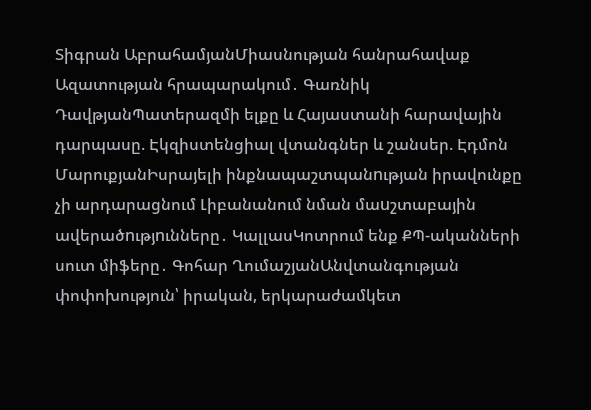Տիգրան ԱբրահամյանՄիասնության հանրահավաք Ազատության հրապարակում․ Գառնիկ ԴավթյանՊատերազմի ելքը և Հայաստանի հարավային դարպասը. Էկզիստենցիալ վտանգներ և շանսեր. Էդմոն ՄարուքյանԻսրայելի ինքնապաշտպանnւթյան իրավունքը չի արդարացնում Լիբանանում նման մաuշտաբային ավերածnւթյnւնները․ ԿալլասԿոտրում ենք ՔՊ-ականների սուտ միֆերը․ Գոհար ՂումաշյանԱնվտանգության փոփոխություն՝ իրական, երկարաժամկետ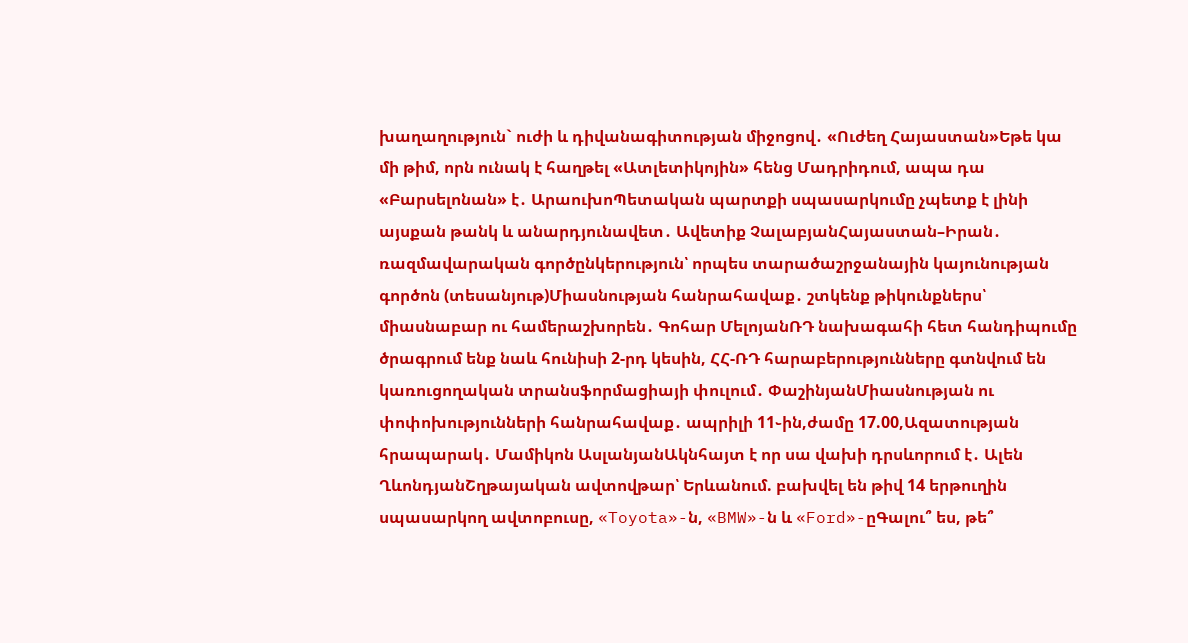խաղաղություն` ուժի և դիվանագիտության միջոցով․ «Ուժեղ Հայաստան»Եթե կա մի թիմ, որն ունակ է հաղթել «Ատլետիկոյին» հենց Մադրիդում, ապա դա «Բարսելոնան» է․ ԱրաուխոՊետական պարտքի սպասարկումը չպետք է լինի այսքան թանկ և անարդյունավետ․ Ավետիք ՉալաբյանՀայաստան–Իրան․ ռազմավարական գործընկերություն՝ որպես տարածաշրջանային կայունության գործոն (տեսանյութ)Միասնության հանրահավաք․ շտկենք թիկունքներս՝ միասնաբար ու համերաշխորեն․ Գոհար ՄելոյանՌԴ նախագահի հետ հանդիպումը ծրագրում ենք նաև հունիսի 2-րդ կեսին, ՀՀ-ՌԴ հարաբերությունները գտնվում են կառուցողական տրանսֆորմացիայի փուլում․ ՓաշինյանՄիասնության ու փոփոխությունների հանրահավաք․ ապրիլի 11֊ին,ժամը 17.00,Ազատության հրապարակ․ Մամիկոն ԱսլանյանԱկնհայտ է որ սա վախի դրսևորում է․ Ալեն ՂևոնդյանՇղթայական ավտովթար՝ Երևանում. բախվել են թիվ 14 երթուղին սպասարկող ավտոբուսը, «Toyota»-ն, «BMW»-ն և «Ford»-ըԳալու՞ ես, թե՞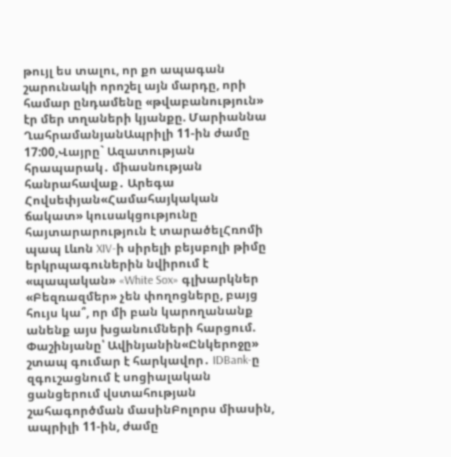թույլ ես տալու, որ քո ապագան շարունակի որոշել այն մարդը, որի համար ընդամենը «թվաբանություն» էր մեր տղաների կյանքը. Մարիաննա ՂահրամանյանԱպրիլի 11-ին ժամը 17:00,Վայրը` Ազատության հրապարակ․ միասնության հանրահավաք․ Արեգա Հովսեփյան«Համահայկական ճակատ» կուսակցությունը հայտարարություն է տարածելՀռոմի պապ Լևոն XIV-ի սիրելի բեյսբոլի թիմը երկրպագուներին նվիրում է «պապական» «White Sox» գլխարկներ «Բեզռազմեր» չեն փողոցները, բայց հույս կա՞, որ մի բան կարողանանք անենք այս խցանումների հարցում. Փաշինյանը՝ Ավինյանին«Ընկերոջը» շտապ գումար է հարկավոր․ IDBank-ը զգուշացնում է սոցիալական ցանցերում վստահության շահագործման մասինԲոլորս միասին, ապրիլի 11-ին, ժամը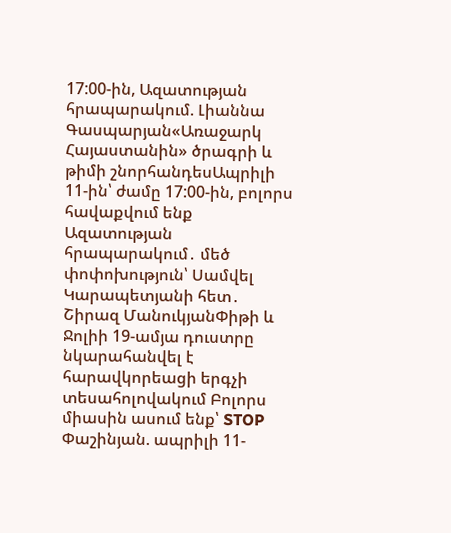17:00-ին, Ազատության հրապարակում. Լիաննա Գասպարյան«Առաջարկ Հայաստանին» ծրագրի և թիմի շնորհանդեսԱպրիլի 11-ին՝ ժամը 17:00-ին, բոլորս հավաքվում ենք Ազատության հրապարակում․ մեծ փոփոխություն՝ Սամվել Կարապետյանի հետ․ Շիրազ ՄանուկյանՓիթի և Ջոլիի 19-ամյա դուստրը նկարահանվել է հարավկորեացի երգչի տեսահոլովակում Բոլորս միասին ասում ենք՝ STOP Փաշինյան. ապրիլի 11-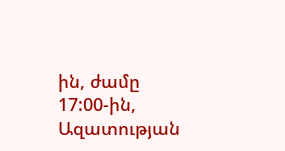ին, ժամը 17:00-ին, Ազատության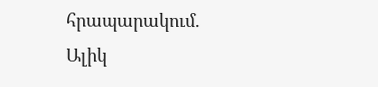հրապարակում. Ալիկ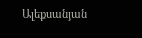Ալեքսանյան